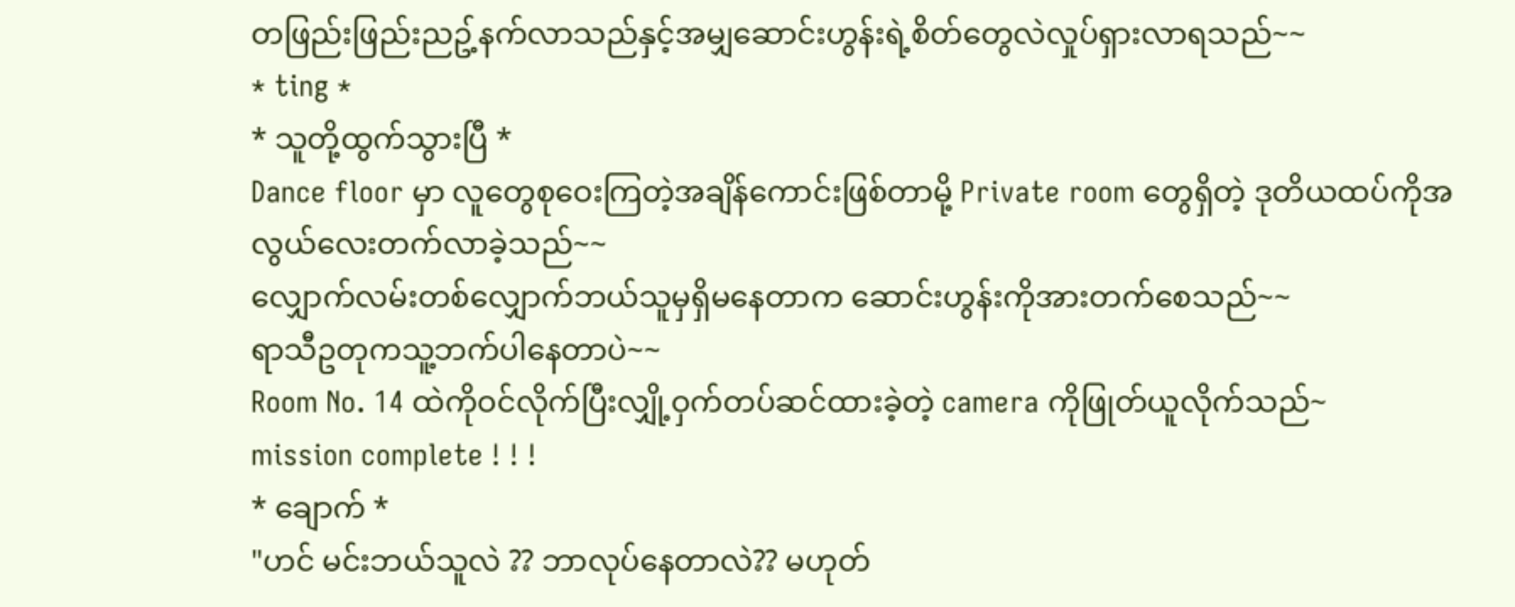တဖြည်းဖြည်းညဥ့်နက်လာသည်နှင့်အမျှဆောင်းဟွန်းရဲ့စိတ်တွေလဲလှုပ်ရှားလာရသည်~~
* ting *
* သူတို့ထွက်သွားပြီ *
Dance floor မှာ လူတွေစုဝေးကြတဲ့အချိန်ကောင်းဖြစ်တာမို့ Private room တွေရှိတဲ့ ဒုတိယထပ်ကိုအလွယ်လေးတက်လာခဲ့သည်~~
လျှောက်လမ်းတစ်လျှောက်ဘယ်သူမှရှိမနေတာက ဆောင်းဟွန်းကိုအားတက်စေသည်~~
ရာသီဥတုကသူ့ဘက်ပါနေတာပဲ~~
Room No. 14 ထဲကိုဝင်လိုက်ပြီးလျှို့ဝှက်တပ်ဆင်ထားခဲ့တဲ့ camera ကိုဖြုတ်ယူလိုက်သည်~
mission complete ! ! !
* ချောက် *
"ဟင် မင်းဘယ်သူလဲ ?? ဘာလုပ်နေတာလဲ?? မဟုတ်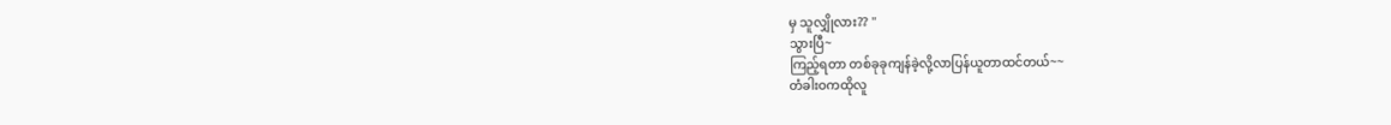မှ သူလျှိုလား?? "
သွားပြီ~
ကြည့်ရတာ တစ်ခုခုကျန်ခဲ့လို့လာပြန်ယူတာထင်တယ်~~
တံခါးဝကထိုလူ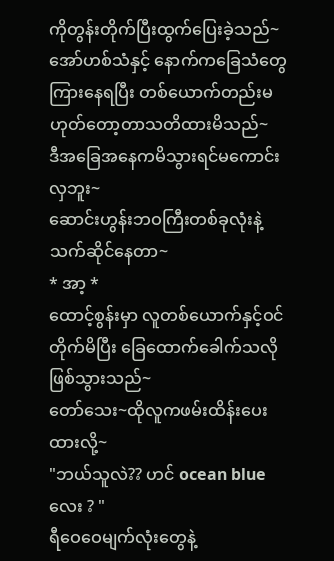ကိုတွန်းတိုက်ပြီးထွက်ပြေးခဲ့သည်~
အော်ဟစ်သံနှင့် နောက်ကခြေသံတွေကြားနေရပြီး တစ်ယောက်တည်းမဟုတ်တော့တာသတိထားမိသည်~
ဒီအခြေအနေကမိသွားရင်မကောင်းလှဘူး~
ဆောင်းဟွန်းဘဝကြီးတစ်ခုလုံးနဲ့သက်ဆိုင်နေတာ~
* အာ့ *
ထောင့်စွန်းမှာ လူတစ်ယောက်နှင့်ဝင်တိုက်မိပြီး ခြေထောက်ခေါက်သလိုဖြစ်သွားသည်~
တော်သေး~ထိုလူကဖမ်းထိန်းပေးထားလို့~
"ဘယ်သူလဲ?? ဟင် ocean blue လေး ? "
ရီဝေဝေမျက်လုံးတွေနဲ့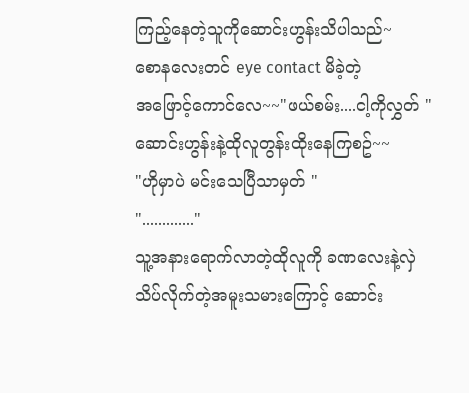ကြည့်နေတဲ့သူကိုဆောင်းဟွန်းသိပါသည်~
စောနလေးတင် eye contact မိခဲ့တဲ့
အဖြောင့်ကောင်လေ~~"ဖယ်စမ်း....ငါ့ကိုလွှတ် "
ဆောင်းဟွန်းနဲ့ထိုလူတွန်းထိုးနေကြစဥ်~~
"ဟိုမှာပဲ မင်းသေပြီသာမှတ် "
"............."
သူ့အနားရောက်လာတဲ့ထိုလူကို ခဏလေးနဲ့လှဲသိပ်လိုက်တဲ့အမူးသမားကြောင့် ဆောင်း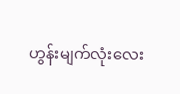ဟွန်းမျက်လုံးလေး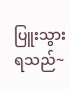ပြူးသွားရသည်~